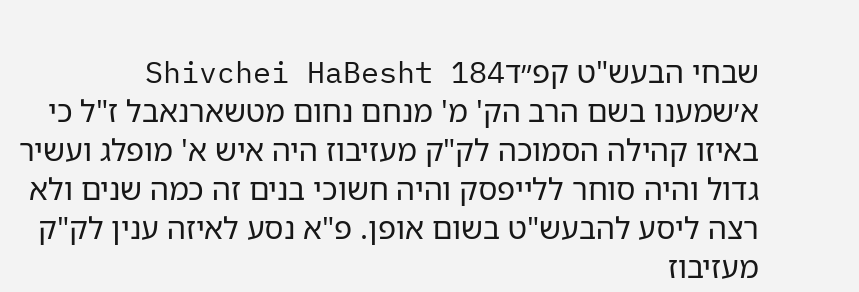שבחי הבעש"ט קפ״דShivchei HaBesht 184
א׳שמענו בשם הרב הק' מ' מנחם נחום מטשארנאבל ז"ל כי באיזו קהילה הסמוכה לק"ק מעזיבוז היה איש א' מופלג ועשיר גדול והיה סוחר ללייפסק והיה חשוכי בנים זה כמה שנים ולא רצה ליסע להבעש"ט בשום אופן. פ"א נסע לאיזה ענין לק"ק מעזיבוז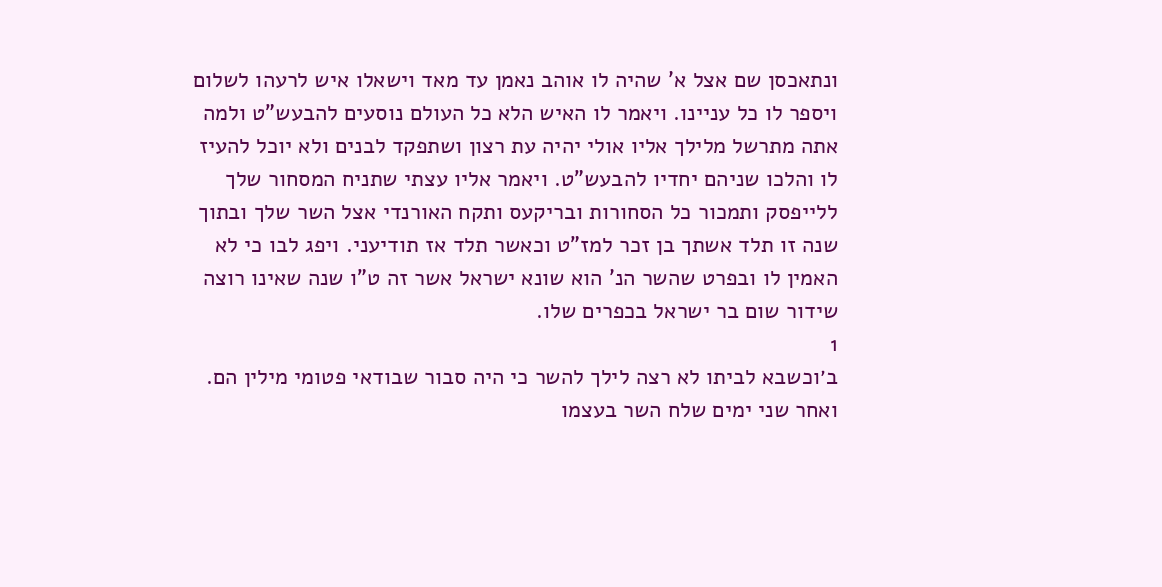ונתאכסן שם אצל א' שהיה לו אוהב נאמן עד מאד וישאלו איש לרעהו לשלום ויספר לו כל עניינו. ויאמר לו האיש הלא כל העולם נוסעים להבעש"ט ולמה אתה מתרשל מלילך אליו אולי יהיה עת רצון ושתפקד לבנים ולא יוכל להעיז לו והלכו שניהם יחדיו להבעש"ט. ויאמר אליו עצתי שתניח המסחור שלך ללייפסק ותמכור כל הסחורות ובריקעס ותקח האורנדי אצל השר שלך ובתוך שנה זו תלד אשתך בן זכר למז"ט וכאשר תלד אז תודיעני. ויפג לבו כי לא האמין לו ובפרט שהשר הנ' הוא שונא ישראל אשר זה ט"ו שנה שאינו רוצה שידור שום בר ישראל בכפרים שלו.
1
ב׳וכשבא לביתו לא רצה לילך להשר כי היה סבור שבודאי פטומי מילין הם. ואחר שני ימים שלח השר בעצמו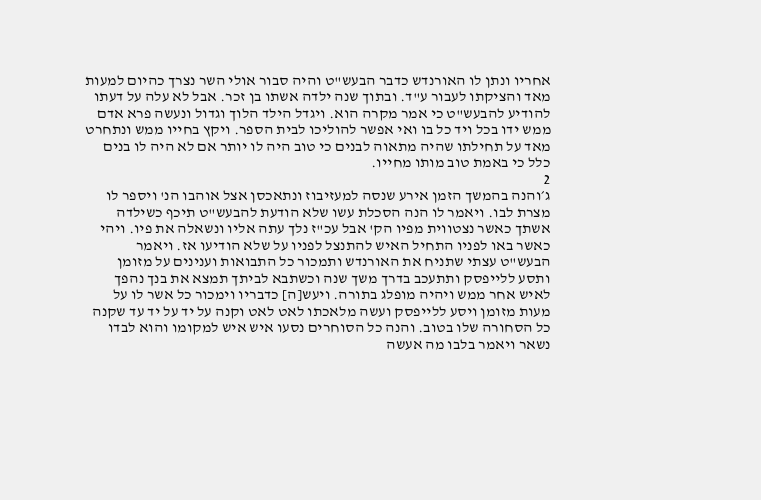אחריו ונתן לו האורנדש כדבר הבעש"ט והיה סבור אולי השר נצרך כהיום למעות מאד והציקתו לעבור ע"ד. ובתוך שנה ילדה אשתו בן זכר. אבל לא עלה על דעתו להודיע להבעש"ט כי אמר מקרה הוא. ויגדל הילד הלוך וגדול ונעשה פרא אדם ממש ידו בכל ויד כל בו ואי אפשר להוליכו לבית הספר. ויקץ בחייו ממש ונתחרט מאד על תחילתו שהיה מתאוה לבנים כי טוב היה לו יותר אם לא היה לו בנים כלל כי באמת טוב מותו מחייו.
2
ג׳והנה בהמשך הזמן אירע שנסה למעזיבוז ונתאכסן אצל אוהבו הנ' ויספר לו מצרת לבו. ויאמר לו הנה הסכלת עשו שלא הודעת להבעש"ט תיכף כשילדה אשתך כאשר נצטווית מפיו הק' אבל עכ"ז נלך עתה אליו ונשאלה את פיו. ויהי כאשר באו לפניו התחיל האיש להתנצל לפניו על שלא הודיעו אז. ויאמר הבעש"ט עצתי שתניח את האורנדש ותמכור כל התבואות וענינים על מזומן ותסע ללייפסק ותתעכב בדרך משך שנה וכשתבא לביתך תמצא את בנך נהפך לאיש אחר ממש ויהיה מופלג בתורה. ויעש[ה] כדבריו וימכור כל אשר לו על מעות מזומן ויסע ללייפסק ועשה מלאכתו לאט לאט וקנה על יד על יד עד שקנה כל הסחורה שלו בטוב. והנה כל הסוחרים נסעו איש איש למקומו והוא לבדו נשאר ויאמר בלבו מה אעשה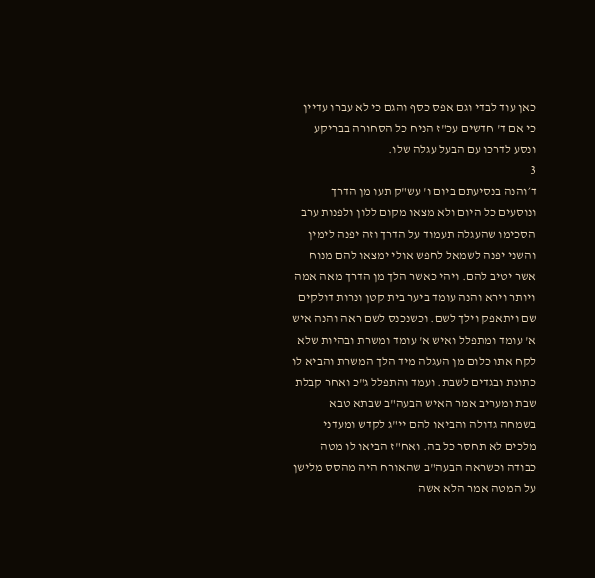כאן עוד לבדי וגם אפס כסף והגם כי לא עברו עדיין כי אם ד' חדשים עכ"ז הניח כל הסחורה בבריקע ונסע לדרכו עם הבעל עגלה שלו.
3
ד׳והנה בנסיעתם ביום ו' עש"ק תעו מן הדרך ונוסעים כל היום ולא מצאו מקום ללון ולפנות ערב הסכימו שהעגלה תעמוד על הדרך וזה יפנה לימין והשני יפנה לשמאל לחפש אולי ימצאו להם מנוח אשר יטיב להם. ויהי כאשר הלך מן הדרך מאה אמה ויותר וירא והנה עומד ביער בית קטן ונרות דולקים שם ויתאפק וילך לשם. וכשנכנס לשם ראה והנה איש א' עומד ומתפלל ואיש א' עומד ומשרת ובהיות שלא לקח אתו כלום מן העגלה מיד הלך המשרת והביא לו כתונת ובגדים לשבת. ועמד והתפלל ג"כ ואחר קבלת שבת ומעריב אמר האיש הבעה"ב שבתא טבא בשמחה גדולה והביאו להם יי"ג לקדש ומעדני מלכים לא תחסר כל בה. ואח"ז הביאו לו מטה כבודה וכשראה הבעה"ב שהאורח היה מהסס מלישן על המטה אמר הלא אשה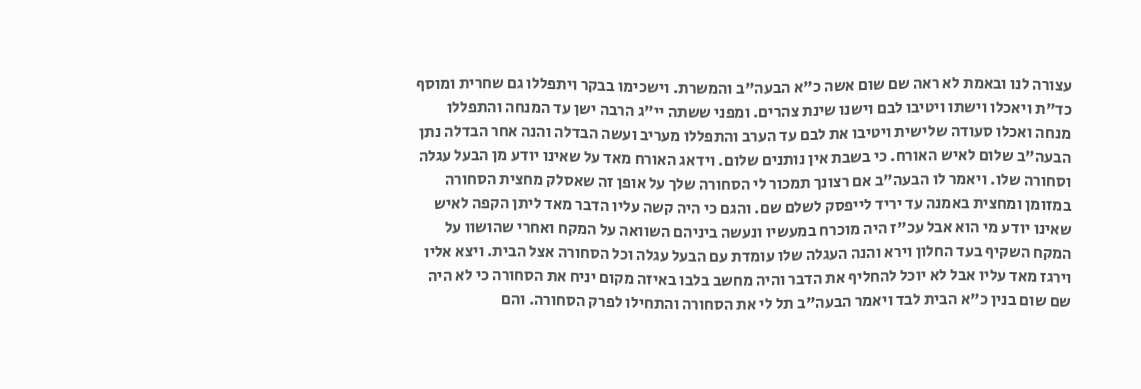עצורה לנו ובאמת לא ראה שם שום אשה כ"א הבעה"ב והמשרת. וישכימו בבקר ויתפללו גם שחרית ומוסף כד"ת ויאכלו וישתו ויטיבו לבם וישנו שינת צהרים. ומפני ששתה יי"ג הרבה ישן עד המנחה והתפללו מנחה ואכלו סעודה שלישית ויטיבו את לבם עד הערב והתפללו מעריב ועשה הבדלה והנה אחר הבדלה נתן הבעה"ב שלום לאיש האורח. כי בשבת אין נותנים שלום. וידאג האורח מאד על שאינו יודע מן הבעל עגלה וסחורה שלו. ויאמר לו הבעה"ב אם רצונך תמכור לי הסחורה שלך על אופן זה שאסלק מחצית הסחורה במזומן ומחצית באמנה עד יריד לייפסק לשלם שם. והגם כי היה קשה עליו הדבר מאד ליתן הקפה לאיש שאינו יודע מי הוא אבל עכ"ז היה מוכרח במעשיו ונעשה ביניהם השוואה על המקח ואחרי שהושוו על המקח השקיף בעד החלון וירא והנה העגלה שלו עומדת עם הבעל עגלה וכל הסחורה אצל הבית. ויצא אליו וירגז מאד עליו אבל לא יוכל להחליף את הדבר והיה מחשב בלבו באיזה מקום יניח את הסחורה כי לא היה שם שום בנין כ"א הבית לבד ויאמר הבעה"ב תל לי את הסחורה והתחילו לפרק הסחורה. והם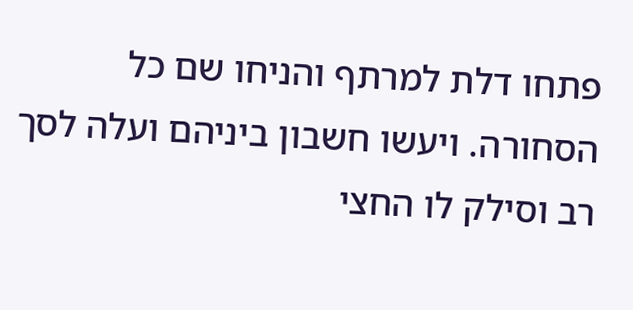פתחו דלת למרתף והניחו שם כל הסחורה. ויעשו חשבון ביניהם ועלה לסך רב וסילק לו החצי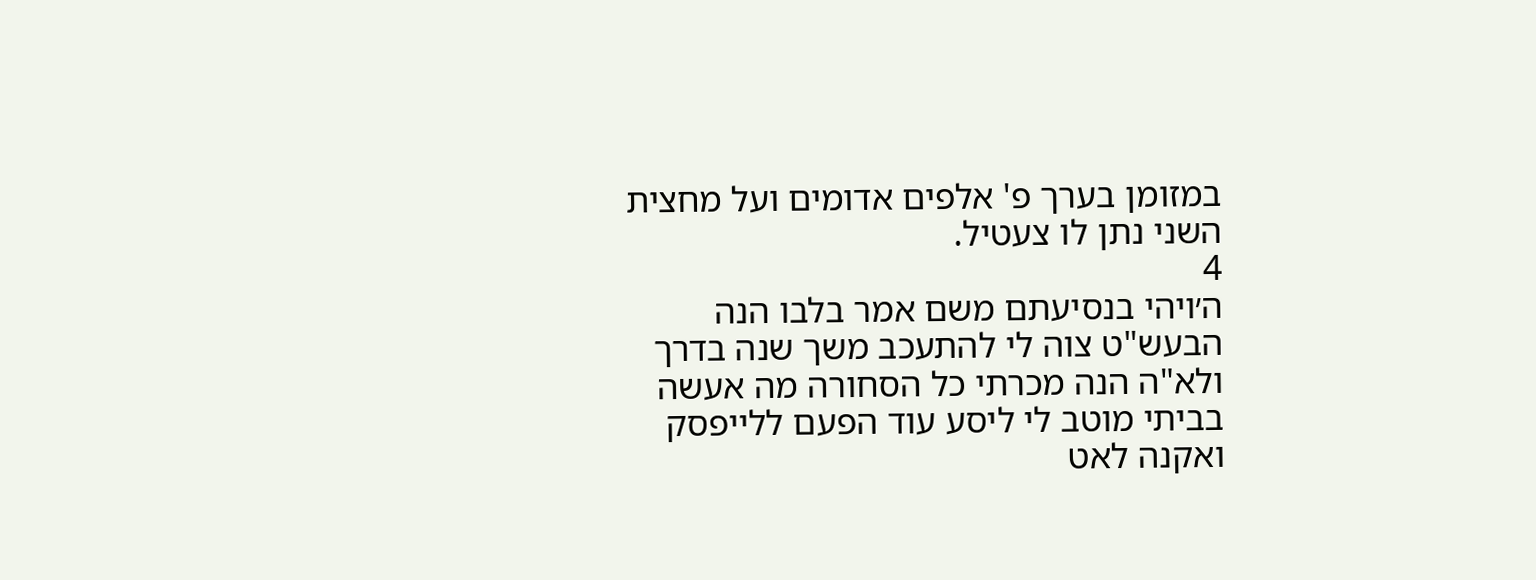במזומן בערך פ' אלפים אדומים ועל מחצית השני נתן לו צעטיל.
4
ה׳ויהי בנסיעתם משם אמר בלבו הנה הבעש"ט צוה לי להתעכב משך שנה בדרך ולא"ה הנה מכרתי כל הסחורה מה אעשה בביתי מוטב לי ליסע עוד הפעם ללייפסק ואקנה לאט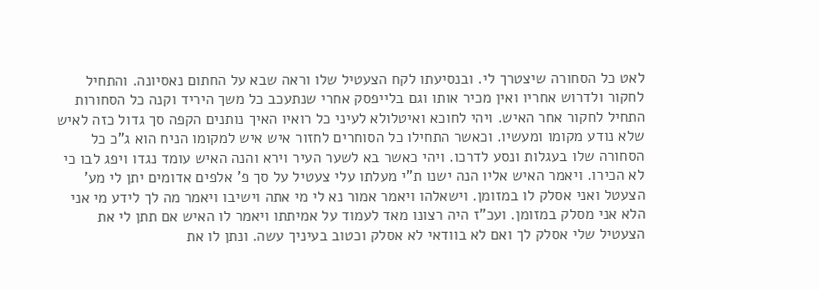לאט כל הסחורה שיצטרך לי. ובנסיעתו לקח הצעטיל שלו וראה שבא על החתום נאסיונה. והתחיל לחקור ולדרוש אחריו ואין מכיר אותו וגם בלייפסק אחרי שנתעכב כל משך היריד וקנה כל הסחורות התחיל לחקור אחר האיש. ויהי לחוכא ואיטלולא לעיני כל רואיו האיך נותנים הקפה סך גדול כזה לאיש שלא נודע מקומו ומעשיו. וכאשר התחילו כל הסוחרים לחזור איש איש למקומו הניח הוא ג"כ כל הסחורה שלו בעגלות ונסע לדרכו. ויהי כאשר בא לשער העיר וירא והנה האיש עומד נגדו ויפג לבו כי לא הכירו. ויאמר האיש אליו הנה ישנו ת"י מעלתו עלי צעטיל על סך פ' אלפים אדומים יתן לי מע' הצעטל ואני אסלק לו במזומן. וישאלהו ויאמר אמור נא לי מי אתה וישיבו ויאמר מה לך לידע מי אני הלא אני מסלק במזומן. ועכ"ז היה רצונו מאד לעמוד על אמיתתו ויאמר לו האיש אם תתן לי את הצעטיל שלי אסלק לך ואם לא בוודאי לא אסלק וכטוב בעיניך עשה. ונתן לו את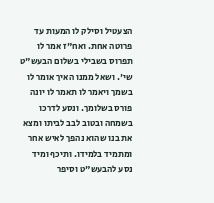הצעטיל וסילק לו המעות עד פרוטה אחת. ואח"ז אמר לו תפרוס בשבילי בשלום הבעש"ט שי'. ושאל ממנו האיך אומר לו בשמך ויאמר לו תאמר לו יונה פורס בשלומך. ונסע לדרכו בשמחה ובטוב לבב לביתו ומצא את בנו שהוא נהפך לאיש אחר ומתמיד בלמידו. ותיכף ומיד נסע להבעש"ט וסיפר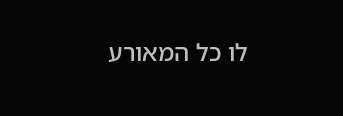לו כל המאורע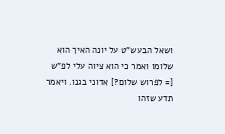ושאל הבעש"ט על יונה האיך הוא שלומו ואמר כי הוא ציוה עלי לפ"ש [= לפרוש שלום?] אדוני בגנו. ויאמר תדע שזהו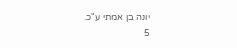יונה בן אמתי ע"כ.
5